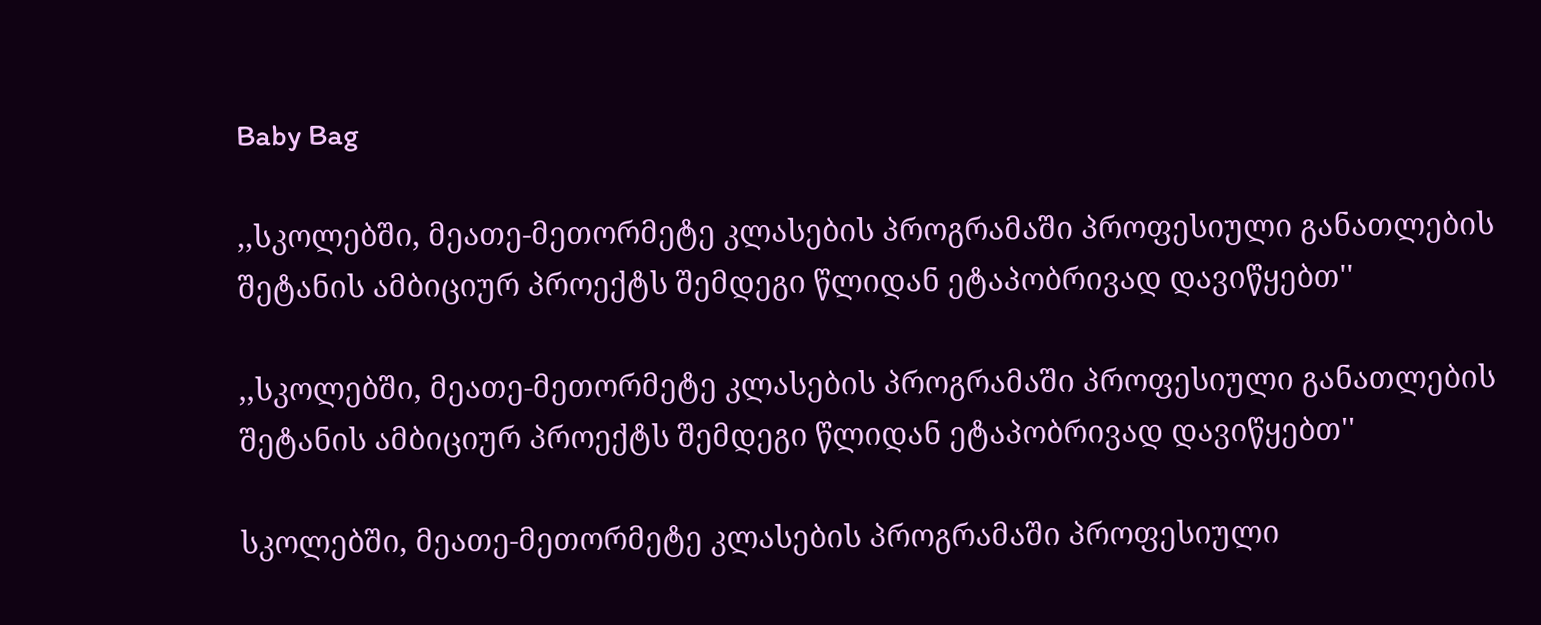Baby Bag

,,სკოლებში, მეათე-მეთორმეტე კლასების პროგრამაში პროფესიული განათლების შეტანის ამბიციურ პროექტს შემდეგი წლიდან ეტაპობრივად დავიწყებთ''

,,სკოლებში, მეათე-მეთორმეტე კლასების პროგრამაში პროფესიული განათლების შეტანის ამბიციურ პროექტს შემდეგი წლიდან ეტაპობრივად დავიწყებთ''

სკოლებში, მეათე-მეთორმეტე კლასების პროგრამაში პროფესიული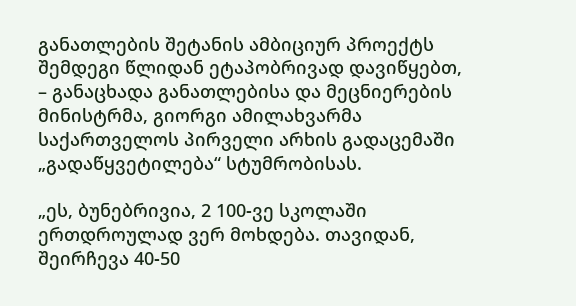განათლების შეტანის ამბიციურ პროექტს შემდეგი წლიდან ეტაპობრივად დავიწყებთ, – განაცხადა განათლებისა და მეცნიერების მინისტრმა, გიორგი ამილახვარმა საქართველოს პირველი არხის გადაცემაში „გადაწყვეტილება“ სტუმრობისას.

„ეს, ბუნებრივია, 2 100-ვე სკოლაში ერთდროულად ვერ მოხდება. თავიდან, შეირჩევა 40-50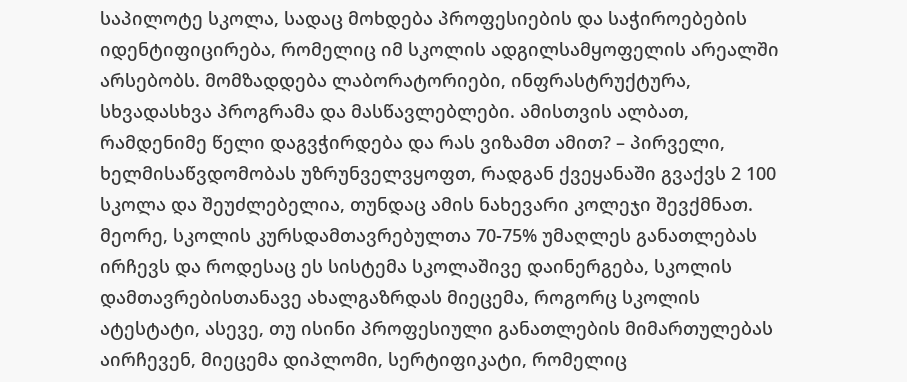საპილოტე სკოლა, სადაც მოხდება პროფესიების და საჭიროებების იდენტიფიცირება, რომელიც იმ სკოლის ადგილსამყოფელის არეალში არსებობს. მომზადდება ლაბორატორიები, ინფრასტრუქტურა, სხვადასხვა პროგრამა და მასწავლებლები. ამისთვის ალბათ, რამდენიმე წელი დაგვჭირდება და რას ვიზამთ ამით? – პირველი, ხელმისაწვდომობას უზრუნველვყოფთ, რადგან ქვეყანაში გვაქვს 2 100 სკოლა და შეუძლებელია, თუნდაც ამის ნახევარი კოლეჯი შევქმნათ. მეორე, სკოლის კურსდამთავრებულთა 70-75% უმაღლეს განათლებას ირჩევს და როდესაც ეს სისტემა სკოლაშივე დაინერგება, სკოლის დამთავრებისთანავე ახალგაზრდას მიეცემა, როგორც სკოლის ატესტატი, ასევე, თუ ისინი პროფესიული განათლების მიმართულებას აირჩევენ, მიეცემა დიპლომი, სერტიფიკატი, რომელიც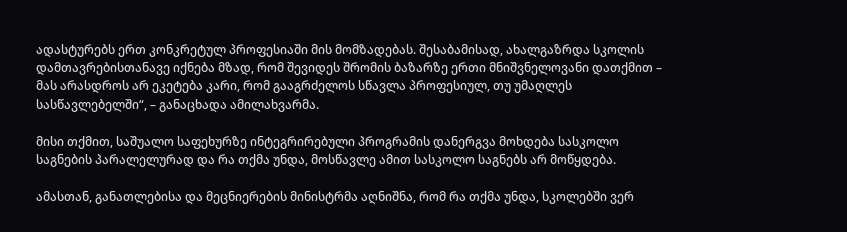ადასტურებს ერთ კონკრეტულ პროფესიაში მის მომზადებას. შესაბამისად, ახალგაზრდა სკოლის დამთავრებისთანავე იქნება მზად, რომ შევიდეს შრომის ბაზარზე ერთი მნიშვნელოვანი დათქმით – მას არასდროს არ ეკეტება კარი, რომ გააგრძელოს სწავლა პროფესიულ, თუ უმაღლეს სასწავლებელში“, – განაცხადა ამილახვარმა.

მისი თქმით, საშუალო საფეხურზე ინტეგრირებული პროგრამის დანერგვა მოხდება სასკოლო საგნების პარალელურად და რა თქმა უნდა, მოსწავლე ამით სასკოლო საგნებს არ მოწყდება.

ამასთან, განათლებისა და მეცნიერების მინისტრმა აღნიშნა, რომ რა თქმა უნდა, სკოლებში ვერ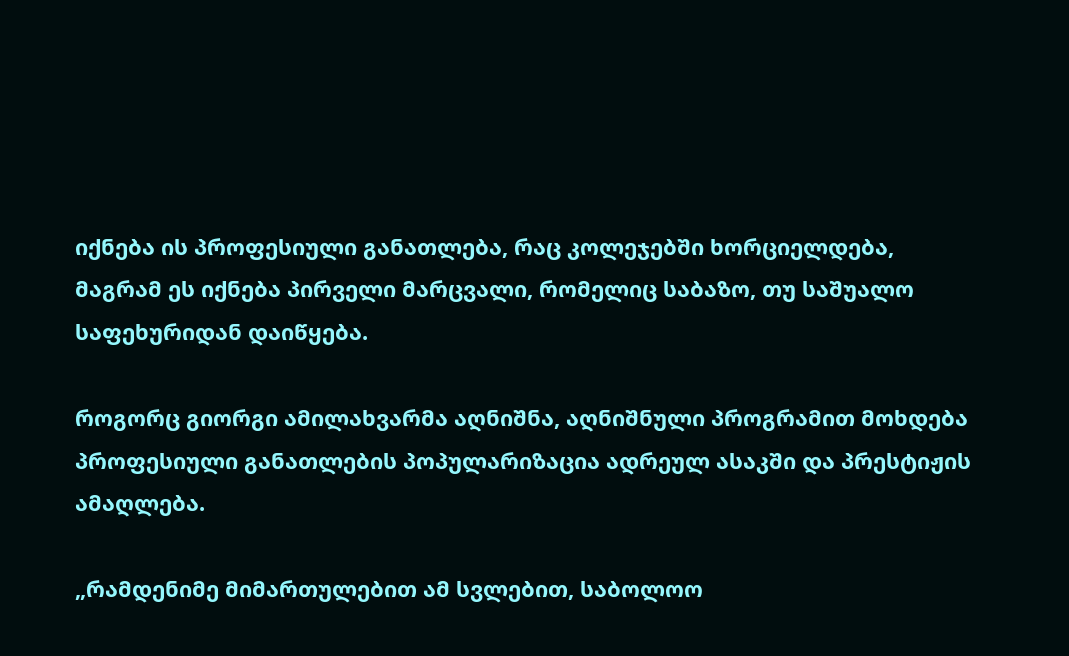იქნება ის პროფესიული განათლება, რაც კოლეჯებში ხორციელდება, მაგრამ ეს იქნება პირველი მარცვალი, რომელიც საბაზო, თუ საშუალო საფეხურიდან დაიწყება.

როგორც გიორგი ამილახვარმა აღნიშნა, აღნიშნული პროგრამით მოხდება პროფესიული განათლების პოპულარიზაცია ადრეულ ასაკში და პრესტიჟის ამაღლება.

„რამდენიმე მიმართულებით ამ სვლებით, საბოლოო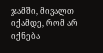ჯამში, მივალთ იქამდე, რომ არ იქნება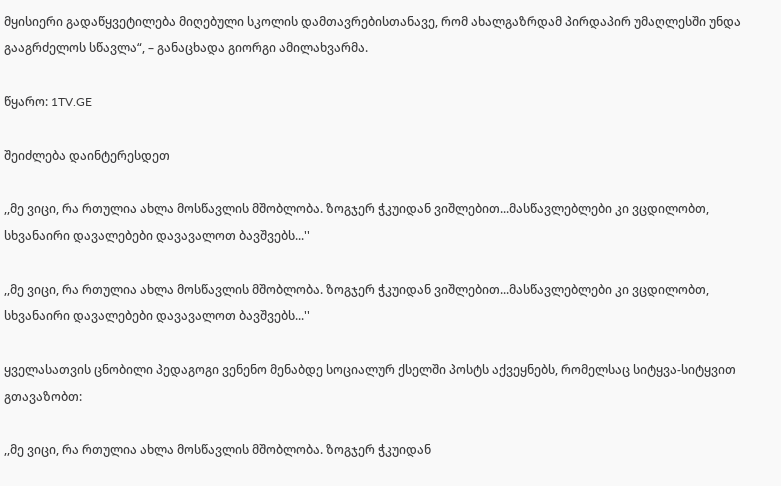მყისიერი გადაწყვეტილება მიღებული სკოლის დამთავრებისთანავე, რომ ახალგაზრდამ პირდაპირ უმაღლესში უნდა გააგრძელოს სწავლა“, – განაცხადა გიორგი ამილახვარმა.

წყარო: 1TV.GE

შეიძლება დაინტერესდეთ

,,მე ვიცი, რა რთულია ახლა მოსწავლის მშობლობა. ზოგჯერ ჭკუიდან ვიშლებით...მასწავლებლები კი ვცდილობთ, სხვანაირი დავალებები დავავალოთ ბავშვებს...''

,,მე ვიცი, რა რთულია ახლა მოსწავლის მშობლობა. ზოგჯერ ჭკუიდან ვიშლებით...მასწავლებლები კი ვცდილობთ, სხვანაირი დავალებები დავავალოთ ბავშვებს...''

ყველასათვის ცნობილი პედაგოგი ვენენო მენაბდე სოციალურ ქსელში პოსტს აქვეყნებს, რომელსაც სიტყვა-სიტყვით გთავაზობთ:

,,მე ვიცი, რა რთულია ახლა მოსწავლის მშობლობა. ზოგჯერ ჭკუიდან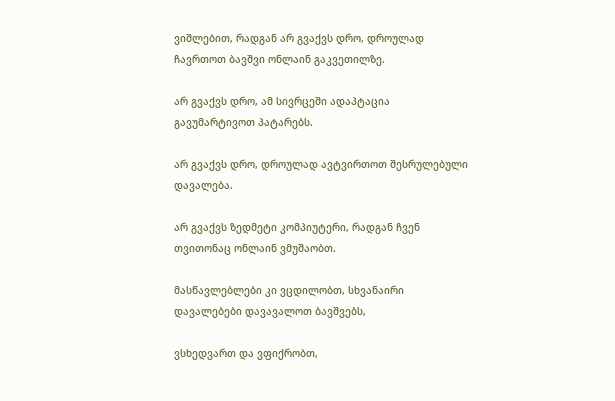ვიშლებით, რადგან არ გვაქვს დრო, დროულად ჩავრთოთ ბავშვი ონლაინ გაკვეთილზე.

არ გვაქვს დრო, ამ სივრცეში ადაპტაცია გავუმარტივოთ პატარებს.

არ გვაქვს დრო, დროულად ავტვირთოთ შესრულებული დავალება.

არ გვაქვს ზედმეტი კომპიუტერი, რადგან ჩვენ თვითონაც ონლაინ ვმუშაობთ.

მასწავლებლები კი ვცდილობთ, სხვანაირი დავალებები დავავალოთ ბავშვებს,

ვსხედვართ და ვფიქრობთ,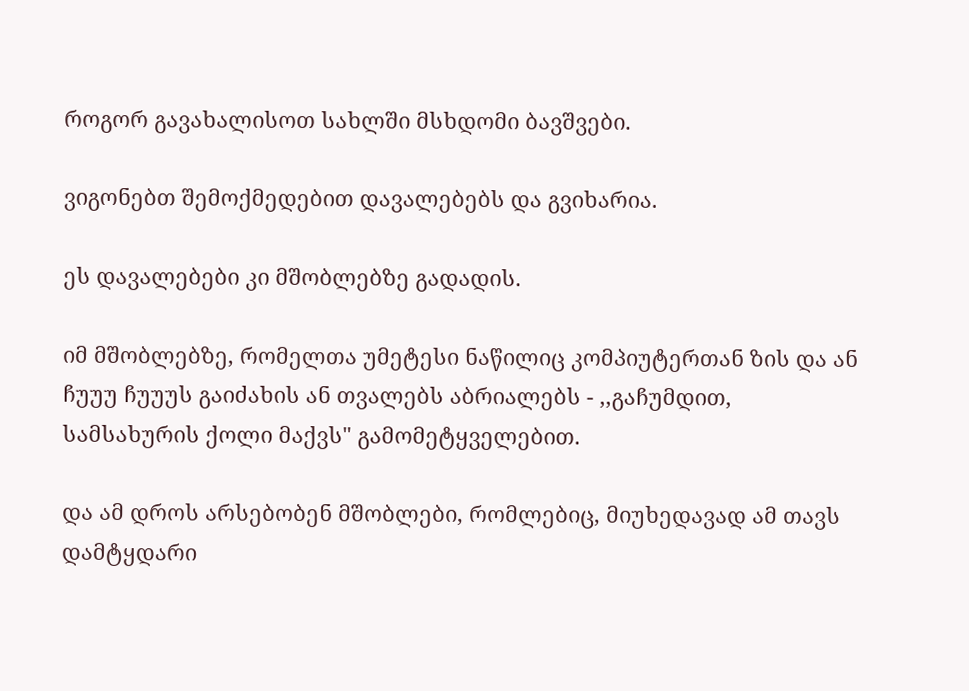როგორ გავახალისოთ სახლში მსხდომი ბავშვები.

ვიგონებთ შემოქმედებით დავალებებს და გვიხარია.

ეს დავალებები კი მშობლებზე გადადის.

იმ მშობლებზე, რომელთა უმეტესი ნაწილიც კომპიუტერთან ზის და ან ჩუუუ ჩუუუს გაიძახის ან თვალებს აბრიალებს - ,,გაჩუმდით, სამსახურის ქოლი მაქვს" გამომეტყველებით.

და ამ დროს არსებობენ მშობლები, რომლებიც, მიუხედავად ამ თავს დამტყდარი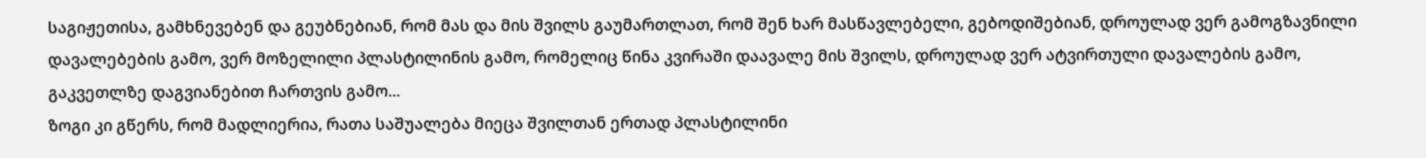საგიჟეთისა, გამხნევებენ და გეუბნებიან, რომ მას და მის შვილს გაუმართლათ, რომ შენ ხარ მასწავლებელი, გებოდიშებიან, დროულად ვერ გამოგზავნილი დავალებების გამო, ვერ მოზელილი პლასტილინის გამო, რომელიც წინა კვირაში დაავალე მის შვილს, დროულად ვერ ატვირთული დავალების გამო, გაკვეთლზე დაგვიანებით ჩართვის გამო...
ზოგი კი გწერს, რომ მადლიერია, რათა საშუალება მიეცა შვილთან ერთად პლასტილინი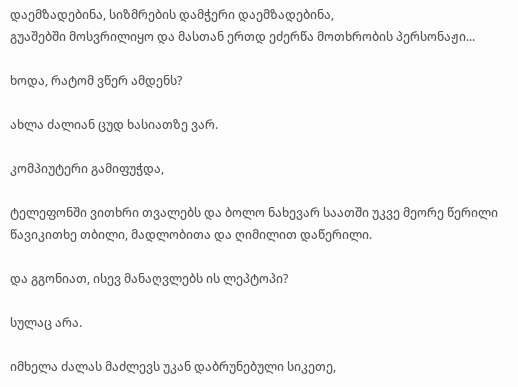დაემზადებინა, სიზმრების დამჭერი დაემზადებინა,
გუაშებში მოსვრილიყო და მასთან ერთდ ეძერწა მოთხრობის პერსონაჟი...

ხოდა, რატომ ვწერ ამდენს?

ახლა ძალიან ცუდ ხასიათზე ვარ.

კომპიუტერი გამიფუჭდა,

ტელეფონში ვითხრი თვალებს და ბოლო ნახევარ საათში უკვე მეორე წერილი წავიკითხე თბილი, მადლობითა და ღიმილით დაწერილი.

და გგონიათ, ისევ მანაღვლებს ის ლეპტოპი?

სულაც არა.

იმხელა ძალას მაძლევს უკან დაბრუნებული სიკეთე,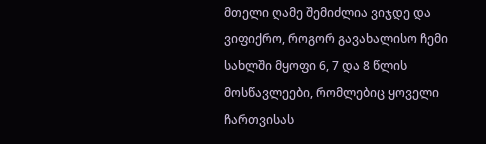მთელი ღამე შემიძლია ვიჯდე და ვიფიქრო, როგორ გავახალისო ჩემი სახლში მყოფი 6, 7 და 8 წლის მოსწავლეები, რომლებიც ყოველი ჩართვისას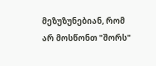მეზუზუნებიან, რომ არ მოსწონთ "შორს"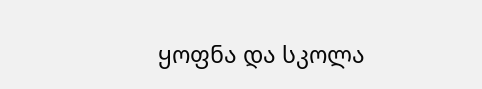ყოფნა და სკოლა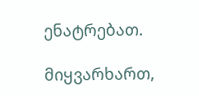ენატრებათ.

მიყვარხართ,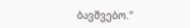ბავშვებო.''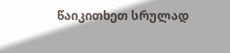წაიკითხეთ სრულად